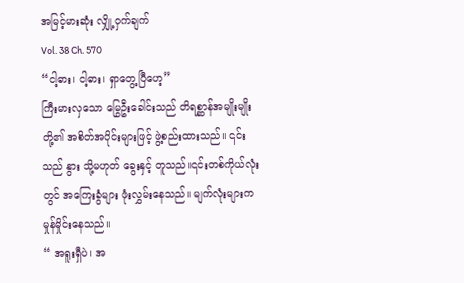အမြင့်မားဆုံး လျှို့ဝှက်ချက်
Vol. 38 Ch. 570
“ငါ့ဓား၊ ငါ့ဓား၊ ရှာတွေ့ပြီဟေ့”
ကြီးမားလှသော မြွေဦးခေါင်းသည် တိရစ္ဆာန်အမျိုးမျိုးတို့၏ အစိတ်အပိုင်းများဖြင့် ဖွဲ့စည်းထားသည်။ ၎င်းသည် နွား သို့မဟုတ် ခွေးနှင့် တူသည်။၎င်းတစ်ကိုယ်လုံးတွင် အကြေးခွံများ ဖုံးလွှမ်းနေသည်။ မျက်လုံးများက မှုန်မှိုင်းနေသည်။
“ အရူးရှီပဲ၊ အ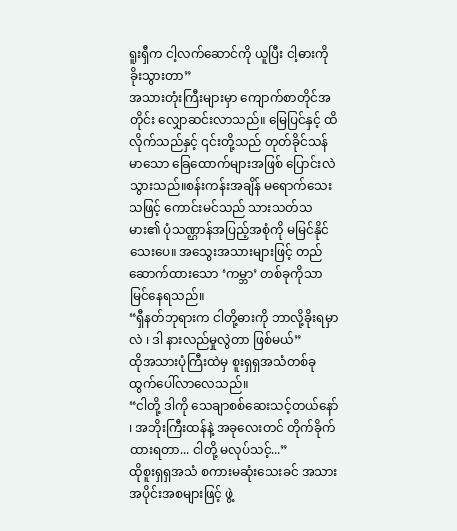ရူးရှီက ငါ့လက်ဆောင်ကို ယူပြီး ငါ့ဓားကို ခိုးသွားတာ”
အသားတုံးကြီးများမှာ ကျောက်စာတိုင်အတိုင်း လျှောဆင်းလာသည်။ မြေပြင်နှင့် ထိလိုက်သည်နှင့် ၎င်းတို့သည် တုတ်ခိုင်သန်မာသော ခြေထောက်များအဖြစ် ပြောင်းလဲသွားသည်။စန်းကန်းအချိန် မရောက်သေးသဖြင့် ကောင်းမင်သည် သားသတ်သမား၏ ပုံသဏ္ဌာန်အပြည့်အစုံကို မမြင်နိုင်သေးပေ။ အသွေးအသားများဖြင့် တည်ဆောက်ထားသော ‘ကမ္ဘာ’ တစ်ခုကိုသာ မြင်နေရသည်။
“ရှီနတ်ဘုရားက ငါတို့ဓားကို ဘာလို့ခိုးရမှာလဲ ၊ ဒါ နားလည်မှုလွဲတာ ဖြစ်မယ်”
ထိုအသားပုံကြီးထဲမှ စူးရှရှအသံတစ်ခု ထွက်ပေါ်လာလေသည်။
“ငါတို့ ဒါကို သေချာစစ်ဆေးသင့်တယ်နော် ၊ အဘိုးကြီးထန်နဲ့ အခုလေးတင် တိုက်ခိုက်ထားရတာ... ငါတို့ မလုပ်သင့်...”
ထိုစူးရှရှအသံ စကားမဆုံးသေးခင် အသားအပိုင်းအစများဖြင့် ဖွဲ့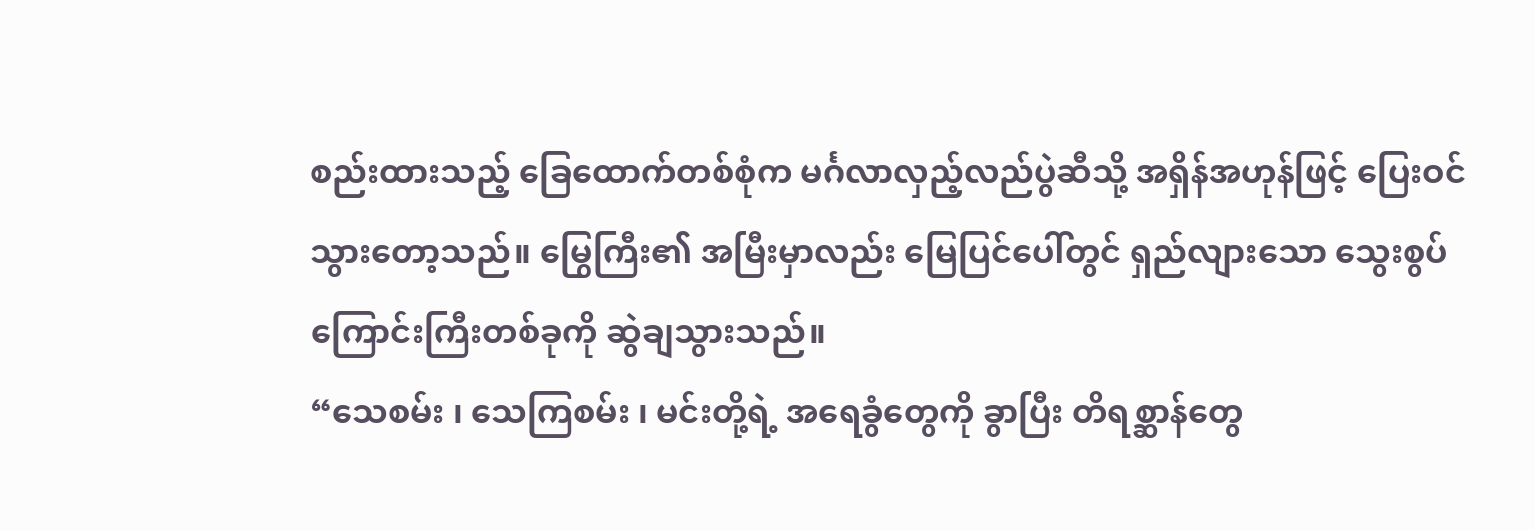စည်းထားသည့် ခြေထောက်တစ်စုံက မင်္ဂလာလှည့်လည်ပွဲဆီသို့ အရှိန်အဟုန်ဖြင့် ပြေးဝင်သွားတော့သည်။ မြွေကြီး၏ အမြီးမှာလည်း မြေပြင်ပေါ်တွင် ရှည်လျားသော သွေးစွပ်ကြောင်းကြီးတစ်ခုကို ဆွဲချသွားသည်။
“သေစမ်း ၊ သေကြစမ်း ၊ မင်းတို့ရဲ့ အရေခွံတွေကို ခွာပြီး တိရစ္ဆာန်တွေ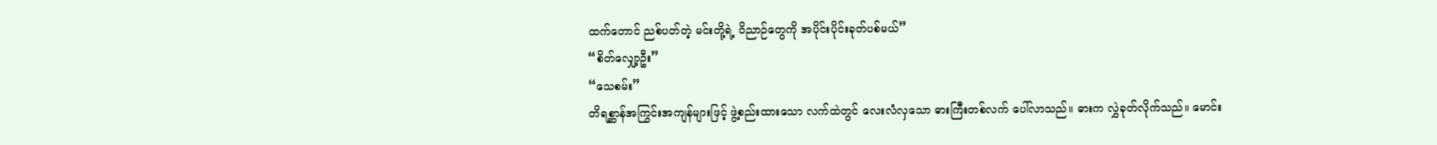ထက်တောင် ညစ်ပတ်တဲ့ မင်းတို့ရဲ့ ဝိညာဉ်တွေကို အပိုင်းပိုင်းခုတ်ပစ်မယ်”
“စိတ်လျှော့ဦး”
“သေစမ်း”
တိရစ္ဆာန်အကြွင်းအကျန်များဖြင့် ဖွဲ့စည်းထားသော လက်ထဲတွင် လေးလံလှသော ဓားကြီးတစ်လက် ပေါ်လာသည်။ ဓားက လွှဲခုတ်လိုက်သည်။ မောင်း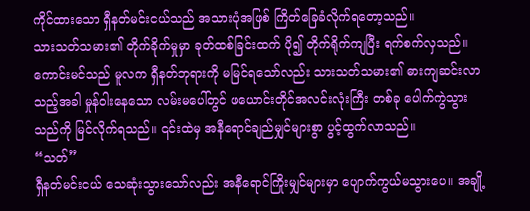ကိုင်ထားသော ရှီနတ်မင်းငယ်သည် အသားပုံအဖြစ် ကြိတ်ခြေခံလိုက်ရတော့သည်။
သားသတ်သမား၏ တိုက်ခိုက်မှုမှာ ခုတ်ထစ်ခြင်းထက် ပို၍ တိုက်ရိုက်ကျပြီး ရက်စက်လှသည်။
ကောင်းမင်သည် မူလက ရှီနတ်ဘုရားကို မမြင်ရသော်လည်း သားသတ်သမား၏ ဓားကျဆင်းလာသည့်အခါ မှုန်ဝါးနေသော လမ်းမပေါ်တွင် ဖယောင်းတိုင်အလင်းလုံးကြီး တစ်ခု ပေါက်ကွဲသွားသည်ကို မြင်လိုက်ရသည်။ ၎င်းထဲမှ အနီရောင်ချည်မျှင်များစွာ ပွင့်ထွက်လာသည်။
“သတ်”
ရှီနတ်မင်းငယ် သေဆုံးသွားသော်လည်း အနီရောင်ကြိုးမျှင်များမှာ ပျောက်ကွယ်မသွားပေ။ အချို့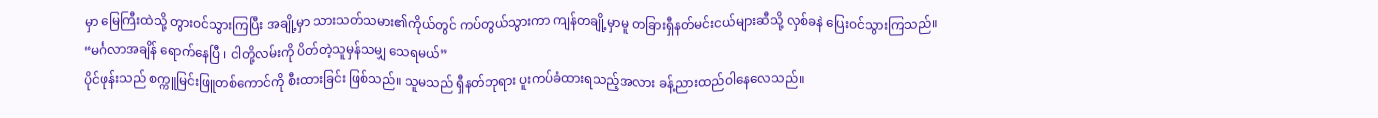မှာ မြေကြီးထဲသို့ တွားဝင်သွားကြပြီး အချို့မှာ သားသတ်သမား၏ကိုယ်တွင် ကပ်တွယ်သွားကာ ကျန်တချို့မှာမူ တခြားရှီနတ်မင်းငယ်များဆီသို့ လှစ်ခနဲ ပြေးဝင်သွားကြသည်။
“မင်္ဂလာအချိန် ရောက်နေပြီ ၊ ငါတို့လမ်းကို ပိတ်တဲ့သူမှန်သမျှ သေရမယ်”
ပိုင်ဖုန်းသည် စက္ကူမြင်းဖြူတစ်ကောင်ကို စီးထားခြင်း ဖြစ်သည်။ သူမသည် ရှီနတ်ဘုရား ပူးကပ်ခံထားရသည့်အလား ခန့်ညားထည်ဝါနေလေသည်။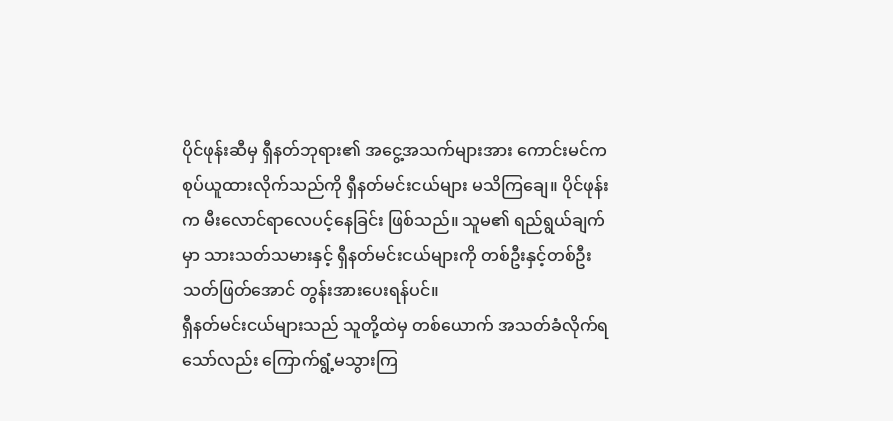ပိုင်ဖုန်းဆီမှ ရှီနတ်ဘုရား၏ အငွေ့အသက်များအား ကောင်းမင်က စုပ်ယူထားလိုက်သည်ကို ရှီနတ်မင်းငယ်များ မသိကြချေ။ ပိုင်ဖုန်းက မီးလောင်ရာလေပင့်နေခြင်း ဖြစ်သည်။ သူမ၏ ရည်ရွယ်ချက်မှာ သားသတ်သမားနှင့် ရှီနတ်မင်းငယ်များကို တစ်ဦးနှင့်တစ်ဦး သတ်ဖြတ်အောင် တွန်းအားပေးရန်ပင်။
ရှီနတ်မင်းငယ်များသည် သူတို့ထဲမှ တစ်ယောက် အသတ်ခံလိုက်ရသော်လည်း ကြောက်ရွံ့မသွားကြ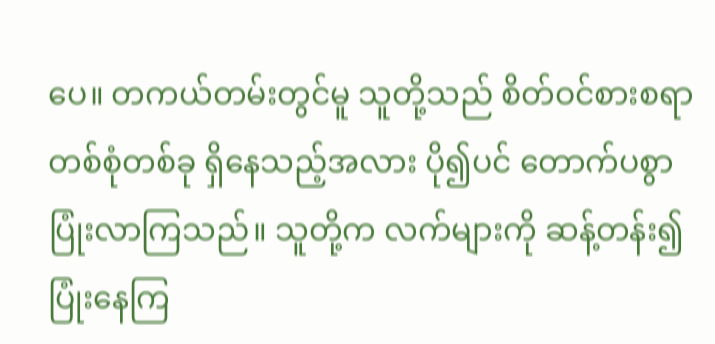ပေ။ တကယ်တမ်းတွင်မူ သူတို့သည် စိတ်ဝင်စားစရာ တစ်စုံတစ်ခု ရှိနေသည့်အလား ပို၍ပင် တောက်ပစွာ ပြုံးလာကြသည်။ သူတို့က လက်များကို ဆန့်တန်း၍ ပြုံးနေကြ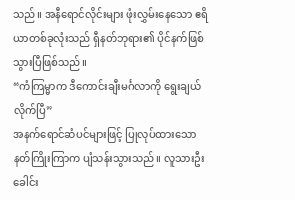သည်။ အနီရောင်လိုင်းများ ဖုံးလွှမ်းနေသော ဧရိယာတစ်ခုလုံးသည် ရှီနတ်ဘုရား၏ ပိုင်နက်ဖြစ်သွားပြီဖြစ်သည်။
“ကံကြမ္မာက ဒီကောင်းချီးမင်္ဂလာကို ရွေးချယ်လိုက်ပြီ”
အနက်ရောင်ဆံပင်များဖြင့် ပြုလုပ်ထားသော နတ်ကြိုးကြာက ပျံသန်းသွားသည်။ လူသားဦးခေါင်း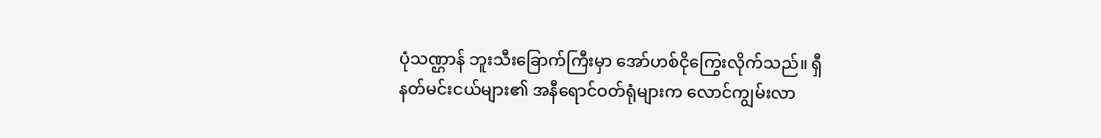ပုံသဏ္ဌာန် ဘူးသီးခြောက်ကြီးမှာ အော်ဟစ်ငိုကြွေးလိုက်သည်။ ရှီနတ်မင်းငယ်များ၏ အနီရောင်ဝတ်ရုံများက လောင်ကျွမ်းလာ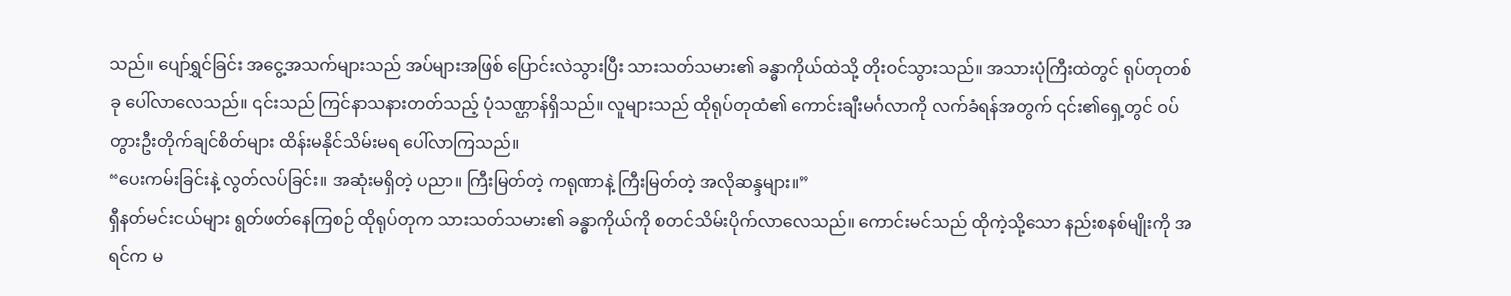သည်။ ပျော်ရွှင်ခြင်း အငွေ့အသက်များသည် အပ်များအဖြစ် ပြောင်းလဲသွားပြီး သားသတ်သမား၏ ခန္ဓာကိုယ်ထဲသို့ တိုးဝင်သွားသည်။ အသားပုံကြီးထဲတွင် ရုပ်တုတစ်ခု ပေါ်လာလေသည်။ ၎င်းသည် ကြင်နာသနားတတ်သည့် ပုံသဏ္ဌာန်ရှိသည်။ လူများသည် ထိုရုပ်တုထံ၏ ကောင်းချီးမင်္ဂလာကို လက်ခံရန်အတွက် ၎င်း၏ရှေ့တွင် ဝပ်တွားဦးတိုက်ချင်စိတ်များ ထိန်းမနိုင်သိမ်းမရ ပေါ်လာကြသည်။
“ပေးကမ်းခြင်းနဲ့ လွတ်လပ်ခြင်း။ အဆုံးမရှိတဲ့ ပညာ။ ကြီးမြတ်တဲ့ ကရုဏာနဲ့ ကြီးမြတ်တဲ့ အလိုဆန္ဒများ။”
ရှီနတ်မင်းငယ်များ ရွတ်ဖတ်နေကြစဉ် ထိုရုပ်တုက သားသတ်သမား၏ ခန္ဓာကိုယ်ကို စတင်သိမ်းပိုက်လာလေသည်။ ကောင်းမင်သည် ထိုကဲ့သို့သော နည်းစနစ်မျိုးကို အရင်က မ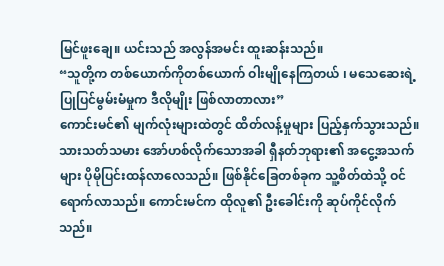မြင်ဖူးချေ။ ယင်းသည် အလွန်အမင်း ထူးဆန်းသည်။
“သူတို့က တစ်ယောက်ကိုတစ်ယောက် ဝါးမျိုနေကြတယ် ၊ မသေဆေးရဲ့ ပြုပြင်မွမ်းမံမှုက ဒီလိုမျိုး ဖြစ်လာတာလား”
ကောင်းမင်၏ မျက်လုံးများထဲတွင် ထိတ်လန့်မှုများ ပြည့်နှက်သွားသည်။ သားသတ်သမား အော်ဟစ်လိုက်သောအခါ ရှီနတ်ဘုရား၏ အငွေ့အသက်များ ပိုမိုပြင်းထန်လာလေသည်။ ဖြစ်နိုင်ခြေတစ်ခုက သူ့စိတ်ထဲသို့ ဝင်ရောက်လာသည်။ ကောင်းမင်က ထိုလူ၏ ဦးခေါင်းကို ဆုပ်ကိုင်လိုက်သည်။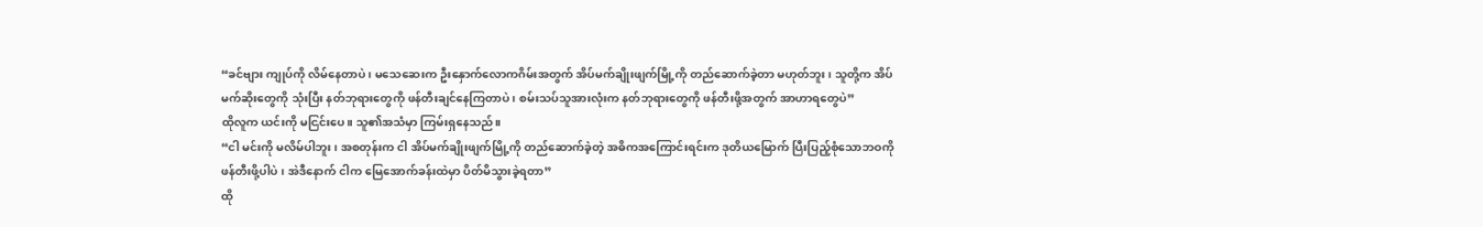“ခင်ဗျား ကျုပ်ကို လိမ်နေတာပဲ ၊ မသေဆေးက ဦးနှောက်လောကဂိမ်းအတွက် အိပ်မက်ချိုးဖျက်မြို့ကို တည်ဆောက်ခဲ့တာ မဟုတ်ဘူး ၊ သူတို့က အိပ်မက်ဆိုးတွေကို သုံးပြီး နတ်ဘုရားတွေကို ဖန်တီးချင်နေကြတာပဲ ၊ စမ်းသပ်သူအားလုံးက နတ်ဘုရားတွေကို ဖန်တီးဖို့အတွက် အာဟာရတွေပဲ”
ထိုလူက ယင်းကို မငြင်းပေ။ သူ၏အသံမှာ ကြမ်းရှနေသည်။
“ငါ မင်းကို မလိမ်ပါဘူး ၊ အစတုန်းက ငါ အိပ်မက်ချိုးဖျက်မြို့ကို တည်ဆောက်ခဲ့တဲ့ အဓိကအကြောင်းရင်းက ဒုတိယမြောက် ပြီးပြည့်စုံသောဘဝကို ဖန်တီးဖို့ပါပဲ ၊ အဲဒီနောက် ငါက မြေအောက်ခန်းထဲမှာ ပိတ်မိသွားခဲ့ရတာ”
ထို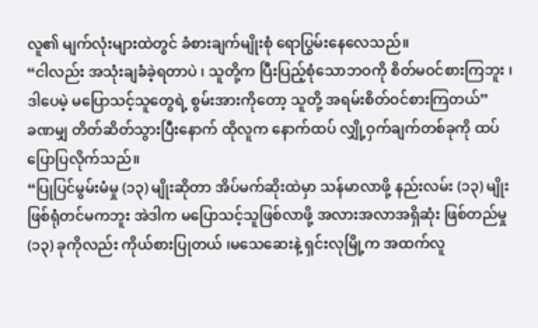လူ၏ မျက်လုံးများထဲတွင် ခံစားချက်မျိုးစုံ ရောပြွမ်းနေလေသည်။
“ငါလည်း အသုံးချခံခဲ့ရတာပဲ ၊ သူတို့က ပြီးပြည့်စုံသောဘဝကို စိတ်မဝင်စားကြဘူး ၊ ဒါပေမဲ့ မပြောသင့်သူတွေရဲ့ စွမ်းအားကိုတော့ သူတို့ အရမ်းစိတ်ဝင်စားကြတယ်”
ခဏမျှ တိတ်ဆိတ်သွားပြီးနောက် ထိုလူက နောက်ထပ် လျှို့ဝှက်ချက်တစ်ခုကို ထပ်ပြောပြလိုက်သည်။
“ပြုပြင်မွမ်းမံမှု (၁၃) မျိုးဆိုတာ အိပ်မက်ဆိုးထဲမှာ သန်မာလာဖို့ နည်းလမ်း (၁၃) မျိုးဖြစ်ရုံတင်မကဘူး အဲဒါက မပြောသင့်သူဖြစ်လာဖို့ အလားအလာအရှိဆုံး ဖြစ်တည်မှု (၁၃) ခုကိုလည်း ကိုယ်စားပြုတယ် ၊မသေဆေးနဲ့ ရှင်းလုမြို့က အထက်လူ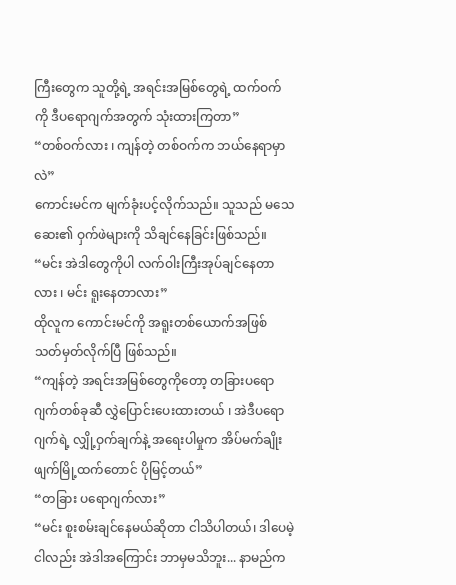ကြီးတွေက သူတို့ရဲ့ အရင်းအမြစ်တွေရဲ့ ထက်ဝက်ကို ဒီပရောဂျက်အတွက် သုံးထားကြတာ”
“တစ်ဝက်လား ၊ ကျန်တဲ့ တစ်ဝက်က ဘယ်နေရာမှာလဲ”
ကောင်းမင်က မျက်ခုံးပင့်လိုက်သည်။ သူသည် မသေဆေး၏ ဝှက်ဖဲများကို သိချင်နေခြင်းဖြစ်သည်။
“မင်း အဲဒါတွေကိုပါ လက်ဝါးကြီးအုပ်ချင်နေတာလား ၊ မင်း ရူးနေတာလား”
ထိုလူက ကောင်းမင်ကို အရူးတစ်ယောက်အဖြစ် သတ်မှတ်လိုက်ပြီ ဖြစ်သည်။
“ကျန်တဲ့ အရင်းအမြစ်တွေကိုတော့ တခြားပရောဂျက်တစ်ခုဆီ လွှဲပြောင်းပေးထားတယ် ၊ အဲဒီပရောဂျက်ရဲ့ လျှို့ဝှက်ချက်နဲ့ အရေးပါမှုက အိပ်မက်ချိုးဖျက်မြို့ထက်တောင် ပိုမြင့်တယ်”
“တခြား ပရောဂျက်လား”
“မင်း စူးစမ်းချင်နေမယ်ဆိုတာ ငါသိပါတယ်၊ ဒါပေမဲ့ ငါလည်း အဲဒါအကြောင်း ဘာမှမသိဘူး... နာမည်က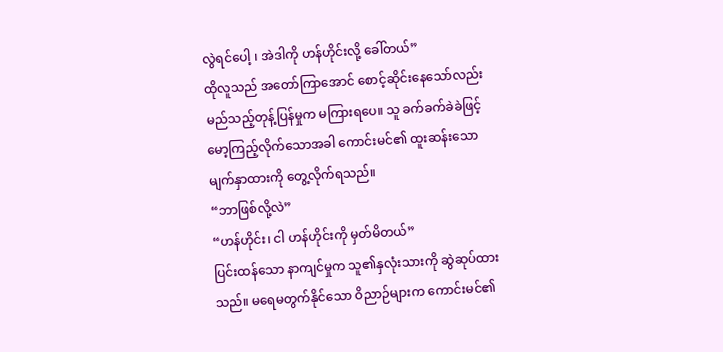လွဲရင်ပေါ့ ၊ အဲဒါကို ဟန်ဟိုင်းလို့ ခေါ်တယ်”
ထိုလူသည် အတော်ကြာအောင် စောင့်ဆိုင်းနေသော်လည်း မည်သည့်တုန့်ပြန်မှုက မကြားရပေ။ သူ ခက်ခက်ခဲခဲဖြင့် မော့ကြည့်လိုက်သောအခါ ကောင်းမင်၏ ထူးဆန်းသော မျက်နှာထားကို တွေ့လိုက်ရသည်။
“ဘာဖြစ်လို့လဲ”
“ဟန်ဟိုင်း၊ ငါ ဟန်ဟိုင်းကို မှတ်မိတယ်”
ပြင်းထန်သော နာကျင်မှုက သူ၏နှလုံးသားကို ဆွဲဆုပ်ထားသည်။ မရေမတွက်နိုင်သော ဝိညာဉ်များက ကောင်းမင်၏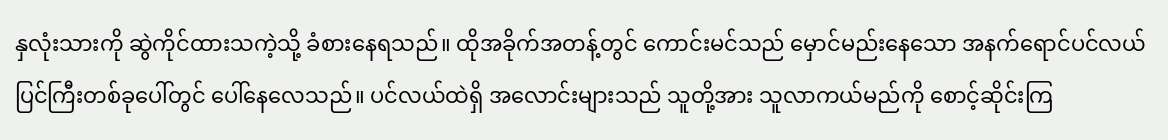နှလုံးသားကို ဆွဲကိုင်ထားသကဲ့သို့ ခံစားနေရသည်။ ထိုအခိုက်အတန့်တွင် ကောင်းမင်သည် မှောင်မည်းနေသော အနက်ရောင်ပင်လယ်ပြင်ကြီးတစ်ခုပေါ်တွင် ပေါ်နေလေသည်။ ပင်လယ်ထဲရှိ အလောင်းများသည် သူတို့အား သူလာကယ်မည်ကို စောင့်ဆိုင်းကြ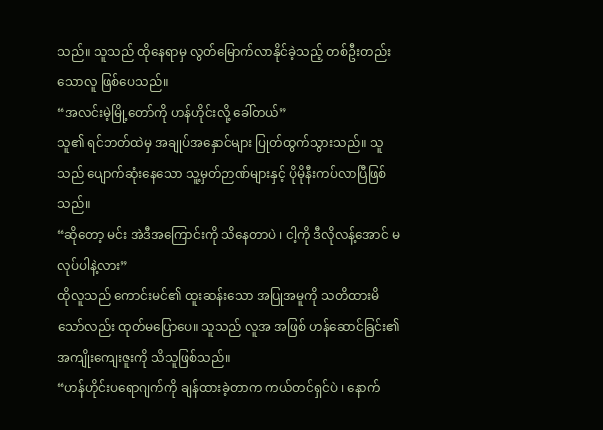သည်။ သူသည် ထိုနေရာမှ လွတ်မြောက်လာနိုင်ခဲ့သည့် တစ်ဦးတည်းသောလူ ဖြစ်ပေသည်။
“အလင်းမဲ့မြို့တော်ကို ဟန်ဟိုင်းလို့ ခေါ်တယ်”
သူ၏ ရင်ဘတ်ထဲမှ အချုပ်အနှောင်များ ပြုတ်ထွက်သွားသည်။ သူသည် ပျောက်ဆုံးနေသော သူ့မှတ်ဉာဏ်များနှင့် ပိုမိုနီးကပ်လာပြီဖြစ်သည်။
“ဆိုတော့ မင်း အဲဒီအကြောင်းကို သိနေတာပဲ ၊ ငါ့ကို ဒီလိုလန့်အောင် မလုပ်ပါနဲ့လား”
ထိုလူသည် ကောင်းမင်၏ ထူးဆန်းသော အပြုအမူကို သတိထားမိသော်လည်း ထုတ်မပြောပေ။ သူသည် လူအ အဖြစ် ဟန်ဆောင်ခြင်း၏ အကျိုးကျေးဇူးကို သိသူဖြစ်သည်။
“ဟန်ဟိုင်းပရောဂျက်ကို ချန်ထားခဲ့တာက ကယ်တင်ရှင်ပဲ ၊ နောက်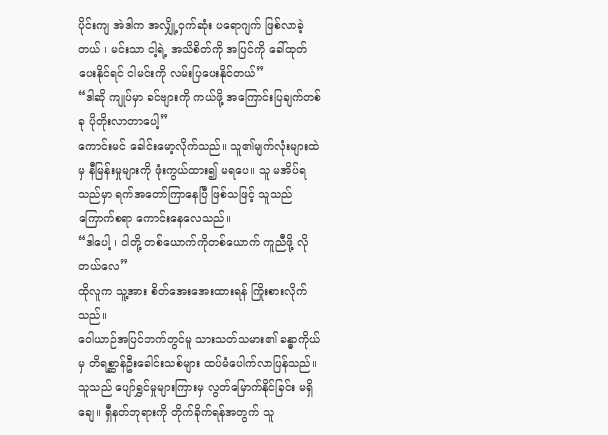ပိုင်းကျ အဲဒါက အလျှို့ဝှက်ဆုံး ပရောဂျက် ဖြစ်လာခဲ့တယ် ၊ မင်းသာ ငါ့ရဲ့ အသိစိတ်ကို အပြင်ကို ခေါ်ထုတ်ပေးနိုင်ရင် ငါမင်းကို လမ်းပြပေးနိုင်တယ်”
“ဒါဆို ကျုပ်မှာ ခင်ဗျားကို ကယ်ဖို့ အကြောင်းပြချက်တစ်ခု ပိုတိုးလာတာပေါ့”
ကောင်းမင် ခေါင်းမော့လိုက်သည်။ သူ၏မျက်လုံးများထဲမှ နီမြန်းမှုများကို ဖုံးကွယ်ထား၍ မရပေ။ သူ မအိပ်ရသည်မှာ ရက်အတော်ကြာနေပြီ ဖြစ်သဖြင့် သူသည် ကြောက်စရာ ကောင်းနေလေသည်။
“ဒါပေါ့ ၊ ငါတို့ တစ်ယောက်ကိုတစ်ယောက် ကူညီဖို့ လိုတယ်လေ”
ထိုလူက သူ့အား စိတ်အေးအေးထားရန် ကြိုးစားလိုက်သည်။
ဝေါယာဉ်အပြင်ဘက်တွင်မူ သားသတ်သမား၏ ခန္ဓာကိုယ်မှ တိရစ္ဆာန်ဦးခေါင်းသစ်များ ထပ်မံပေါက်လာပြန်သည်။ သူသည် ပျော်ရွှင်မှုများကြားမှ လွတ်မြောက်နိုင်ခြင်း မရှိချေ။ ရှီနတ်ဘုရားကို တိုက်ခိုက်ရန်အတွက် သူ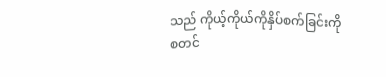သည် ကိုယ့်ကိုယ်ကိုနှိပ်စက်ခြင်းကို စတင်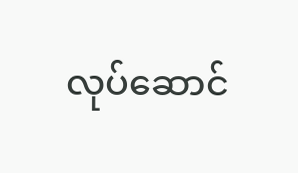လုပ်ဆောင်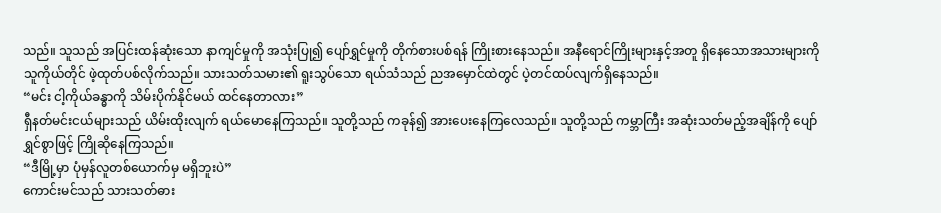သည်။ သူသည် အပြင်းထန်ဆုံးသော နာကျင်မှုကို အသုံးပြု၍ ပျော်ရွှင်မှုကို တိုက်စားပစ်ရန် ကြိုးစားနေသည်။ အနီရောင်ကြိုးများနှင့်အတူ ရှိနေသောအသားများကို သူကိုယ်တိုင် ဖဲ့ထုတ်ပစ်လိုက်သည်။ သားသတ်သမား၏ ရူးသွပ်သော ရယ်သံသည် ညအမှောင်ထဲတွင် ပဲ့တင်ထပ်လျက်ရှိနေသည်။
“မင်း ငါ့ကိုယ်ခန္ဓာကို သိမ်းပိုက်နိုင်မယ် ထင်နေတာလား”
ရှီနတ်မင်းငယ်များသည် ယိမ်းထိုးလျက် ရယ်မောနေကြသည်။ သူတို့သည် ကခုန်၍ အားပေးနေကြလေသည်။ သူတို့သည် ကမ္ဘာကြီး အဆုံးသတ်မည့်အချိန်ကို ပျော်ရွှင်စွာဖြင့် ကြိုဆိုနေကြသည်။
“ဒီမြို့မှာ ပုံမှန်လူတစ်ယောက်မှ မရှိဘူးပဲ”
ကောင်းမင်သည် သားသတ်ဓား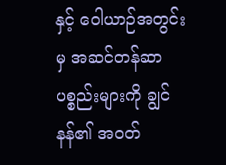နှင့် ဝေါယာဉ်အတွင်းမှ အဆင်တန်ဆာပစ္စည်းများကို ချွင်နန်၏ အဝတ်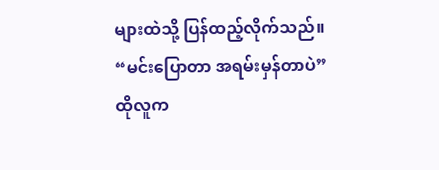များထဲသို့ ပြန်ထည့်လိုက်သည်။
“မင်းပြောတာ အရမ်းမှန်တာပဲ”
ထိုလူက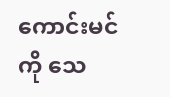ကောင်းမင်ကို သေ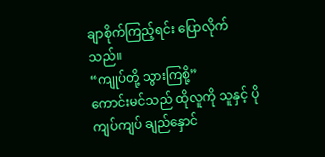ချာစိုက်ကြည့်ရင်း ပြောလိုက်သည်။
“ကျုပ်တို့ သွားကြစို့”
ကောင်းမင်သည် ထိုလူကို သူနှင့် ပိုကျပ်ကျပ် ချည်နှောင်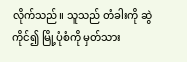လိုက်သည်။ သူသည် တံခါးကို ဆွဲကိုင်၍ မြို့ပုံစံကို မှတ်သား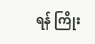ရန် ကြိုး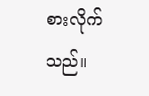စားလိုက်သည်။